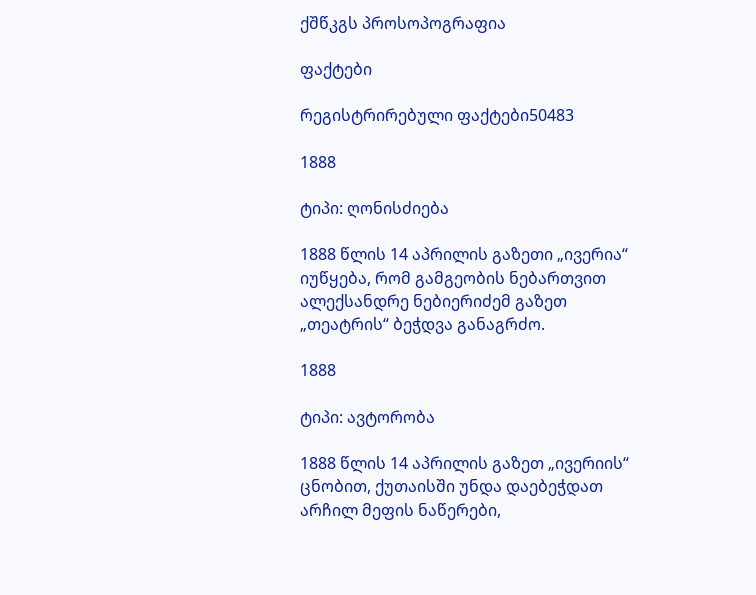ქშწკგს პროსოპოგრაფია

ფაქტები

რეგისტრირებული ფაქტები50483

1888

ტიპი: ღონისძიება

1888 წლის 14 აპრილის გაზეთი „ივერია“ იუწყება, რომ გამგეობის ნებართვით ალექსანდრე ნებიერიძემ გაზეთ „თეატრის“ ბეჭდვა განაგრძო.

1888

ტიპი: ავტორობა

1888 წლის 14 აპრილის გაზეთ „ივერიის“ ცნობით, ქუთაისში უნდა დაებეჭდათ არჩილ მეფის ნაწერები,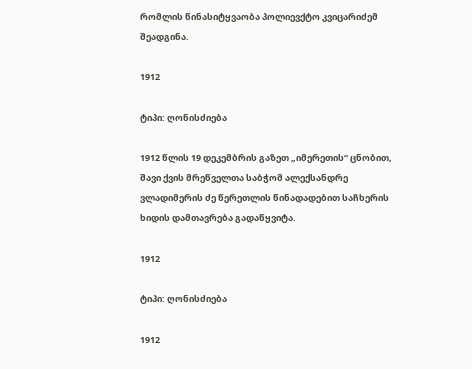რომლის წინასიტყვაობა პოლიევქტო კვიცარიძემ შეადგინა.

1912

ტიპი: ღონისძიება

1912 წლის 19 დეკემბრის გაზეთ „იმერეთის“ ცნობით, შავი ქვის მრეწველთა საბჭომ ალექსანდრე ვლადიმერის ძე წერეთლის წინადადებით საჩხერის ხიდის დამთავრება გადაწყვიტა.

1912

ტიპი: ღონისძიება

1912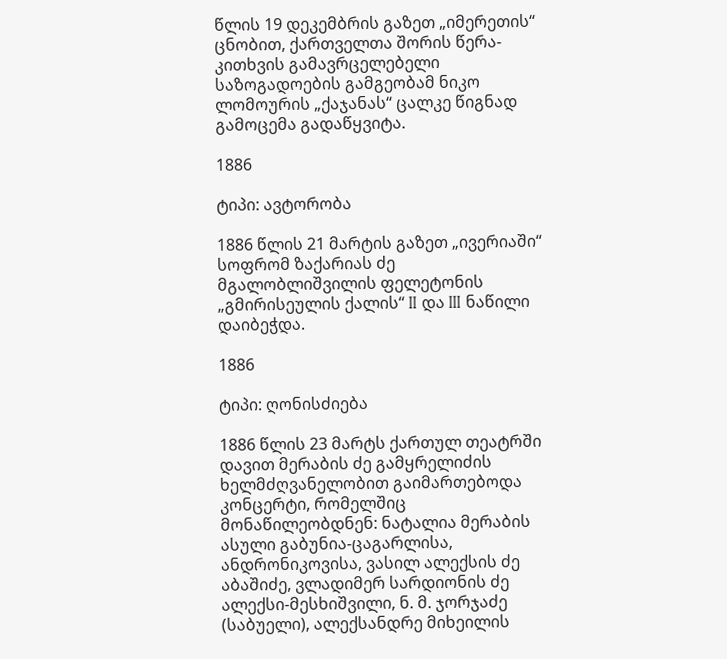წლის 19 დეკემბრის გაზეთ „იმერეთის“ ცნობით, ქართველთა შორის წერა-კითხვის გამავრცელებელი საზოგადოების გამგეობამ ნიკო ლომოურის „ქაჯანას“ ცალკე წიგნად გამოცემა გადაწყვიტა.

1886

ტიპი: ავტორობა

1886 წლის 21 მარტის გაზეთ „ივერიაში“ სოფრომ ზაქარიას ძე მგალობლიშვილის ფელეტონის „გმირისეულის ქალის“ II და III ნაწილი დაიბეჭდა.

1886

ტიპი: ღონისძიება

1886 წლის 23 მარტს ქართულ თეატრში დავით მერაბის ძე გამყრელიძის ხელმძღვანელობით გაიმართებოდა კონცერტი, რომელშიც მონაწილეობდნენ: ნატალია მერაბის ასული გაბუნია-ცაგარლისა, ანდრონიკოვისა, ვასილ ალექსის ძე აბაშიძე, ვლადიმერ სარდიონის ძე ალექსი-მესხიშვილი, ნ. მ. ჯორჯაძე (საბუელი), ალექსანდრე მიხეილის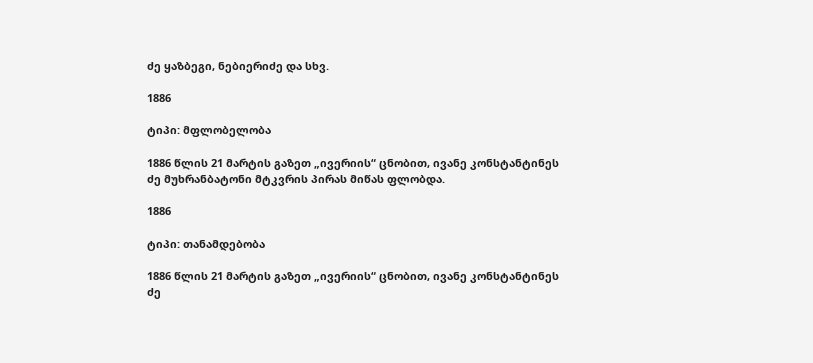ძე ყაზბეგი, ნებიერიძე და სხვ.

1886

ტიპი: მფლობელობა

1886 წლის 21 მარტის გაზეთ „ივერიის“ ცნობით, ივანე კონსტანტინეს ძე მუხრანბატონი მტკვრის პირას მიწას ფლობდა.

1886

ტიპი: თანამდებობა

1886 წლის 21 მარტის გაზეთ „ივერიის“ ცნობით, ივანე კონსტანტინეს ძე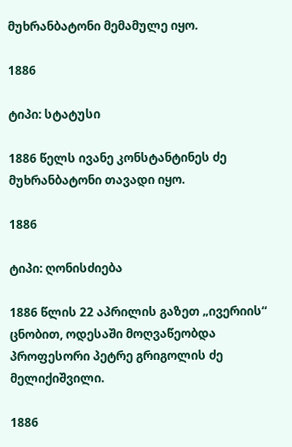მუხრანბატონი მემამულე იყო.

1886

ტიპი: სტატუსი

1886 წელს ივანე კონსტანტინეს ძე მუხრანბატონი თავადი იყო.

1886

ტიპი: ღონისძიება

1886 წლის 22 აპრილის გაზეთ „ივერიის“ ცნობით, ოდესაში მოღვაწეობდა პროფესორი პეტრე გრიგოლის ძე მელიქიშვილი.

1886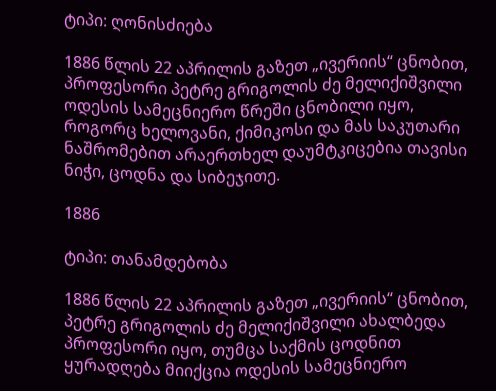ტიპი: ღონისძიება

1886 წლის 22 აპრილის გაზეთ „ივერიის“ ცნობით, პროფესორი პეტრე გრიგოლის ძე მელიქიშვილი ოდესის სამეცნიერო წრეში ცნობილი იყო, როგორც ხელოვანი, ქიმიკოსი და მას საკუთარი ნაშრომებით არაერთხელ დაუმტკიცებია თავისი ნიჭი, ცოდნა და სიბეჯითე.

1886

ტიპი: თანამდებობა

1886 წლის 22 აპრილის გაზეთ „ივერიის“ ცნობით, პეტრე გრიგოლის ძე მელიქიშვილი ახალბედა პროფესორი იყო, თუმცა საქმის ცოდნით ყურადღება მიიქცია ოდესის სამეცნიერო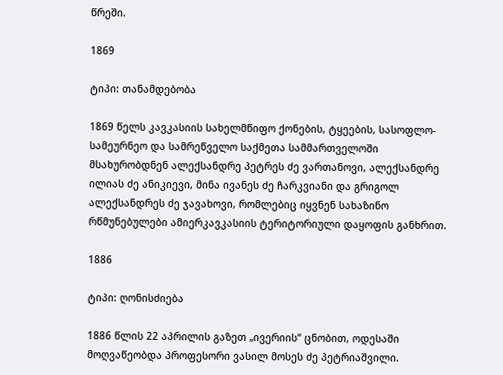წრეში.

1869

ტიპი: თანამდებობა

1869 წელს კავკასიის სახელმწიფო ქონების, ტყეების, სასოფლო-სამეურნეო და სამრეწველო საქმეთა სამმართველოში მსახურობდნენ ალექსანდრე პეტრეს ძე ვართანოვი, ალექსანდრე ილიას ძე ანიკიევი, მინა ივანეს ძე ჩარკვიანი და გრიგოლ ალექსანდრეს ძე ჯავახოვი, რომლებიც იყვნენ სახაზინო რწმუნებულები ამიერკავკასიის ტერიტორიული დაყოფის განხრით.

1886

ტიპი: ღონისძიება

1886 წლის 22 აპრილის გაზეთ „ივერიის“ ცნობით, ოდესაში მოღვაწეობდა პროფესორი ვასილ მოსეს ძე პეტრიაშვილი.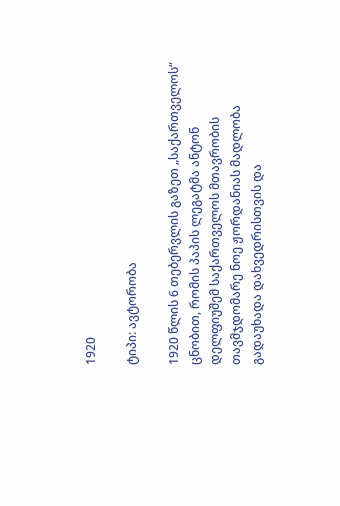1920

ტიპი: ავტორობა

1920 წლის 6 თებერვლის გაზეთ „საქართველოს“ ცნობით, რომის პაპის ლეგატმა ანტონ დელფიუშემ საქართველოს მთავრობის თავმჯდომარე ნოე ჟორდანიას მადლობა გადაუხადა დახვედრისთვის და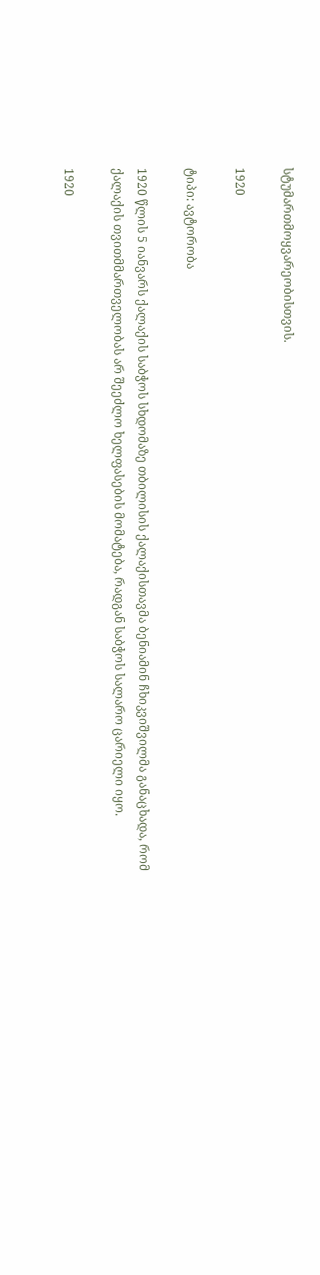სტუმართმოყვარეობისთვის.

1920

ტიპი: ავტორობა

1920 წლის 5 იანვარს ქალაქის საბჭოს სხდომაზე თბილისის ქალაქისთავმა ბენიამინ ჩხიკვიშვილმა განაცხადა, რომ ქალაქის თვითმმართველობას არ შეეძლო ხელფასების მომატება, რადგან საბჭოს სალარო ცარიელი იყო.

1920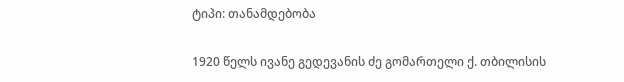ტიპი: თანამდებობა

1920 წელს ივანე გედევანის ძე გომართელი ქ. თბილისის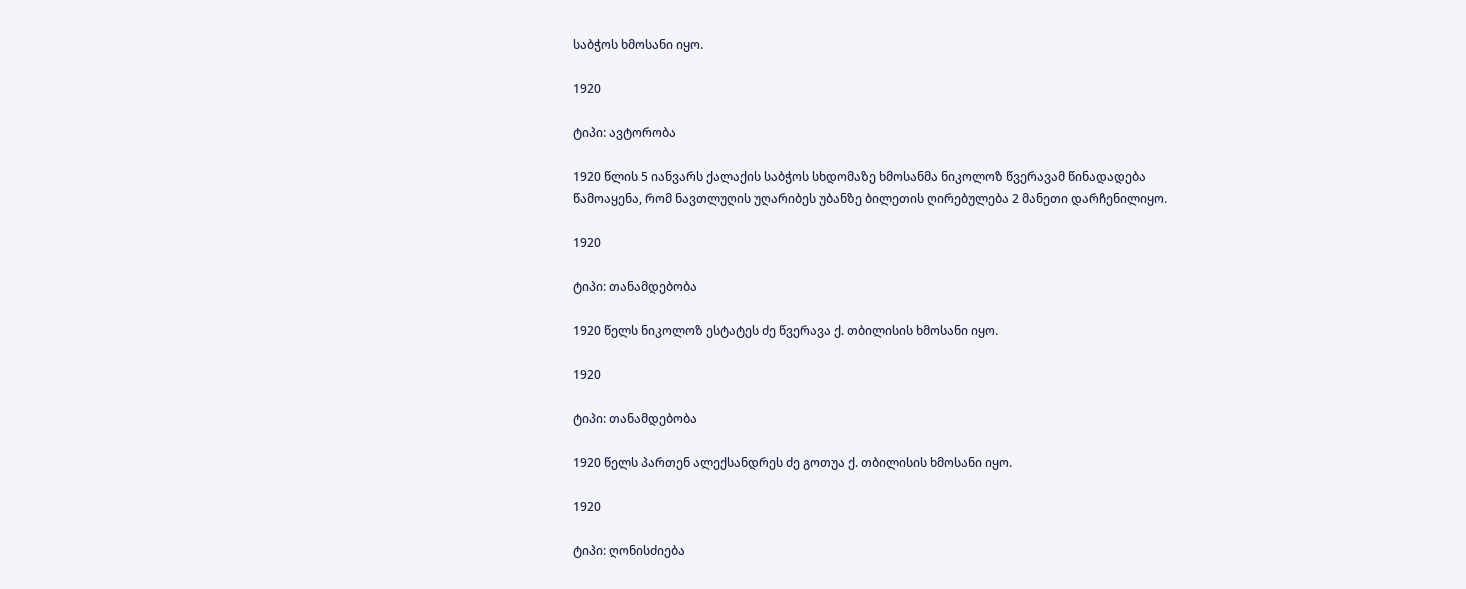საბჭოს ხმოსანი იყო.

1920

ტიპი: ავტორობა

1920 წლის 5 იანვარს ქალაქის საბჭოს სხდომაზე ხმოსანმა ნიკოლოზ წვერავამ წინადადება წამოაყენა, რომ ნავთლუღის უღარიბეს უბანზე ბილეთის ღირებულება 2 მანეთი დარჩენილიყო.

1920

ტიპი: თანამდებობა

1920 წელს ნიკოლოზ ესტატეს ძე წვერავა ქ. თბილისის ხმოსანი იყო.

1920

ტიპი: თანამდებობა

1920 წელს პართენ ალექსანდრეს ძე გოთუა ქ. თბილისის ხმოსანი იყო.

1920

ტიპი: ღონისძიება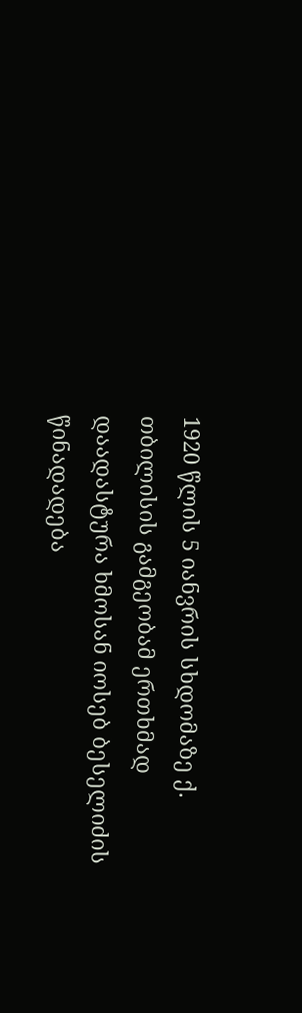1920 წლის 5 იანვრის სხდომაზე ქ. თბილისის გამგეობამ ერთხმად დაადასტურა ხმოსან იოსებ ბესელიძის წინადადება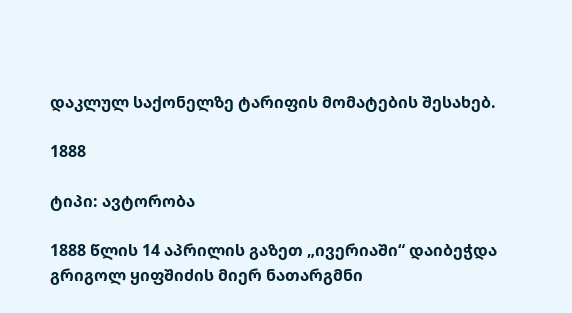დაკლულ საქონელზე ტარიფის მომატების შესახებ.

1888

ტიპი: ავტორობა

1888 წლის 14 აპრილის გაზეთ „ივერიაში“ დაიბეჭდა გრიგოლ ყიფშიძის მიერ ნათარგმნი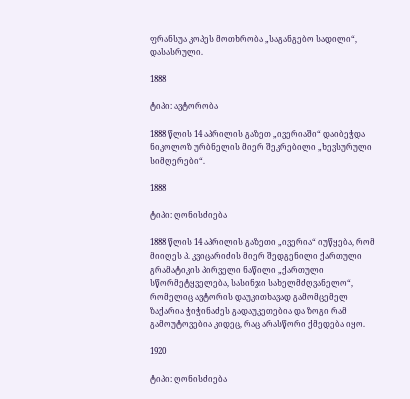ფრანსუა კოპეს მოთხრობა „საგანგებო სადილი“, დასასრული.

1888

ტიპი: ავტორობა

1888 წლის 14 აპრილის გაზეთ „ივერიაში“ დაიბეჭდა ნიკოლოზ ურბნელის მიერ შეკრებილი „ხევსურული სიმღერები“.

1888

ტიპი: ღონისძიება

1888 წლის 14 აპრილის გაზეთი „ივერია“ იუწყება, რომ მიიღეს პ. კვიცარიძის მიერ შედგენილი ქართული გრამატიკის პირველი ნაწილი „ქართული სწორმეტყველება, სასინჯი სახელმძღვანელო“, რომელიც ავტორის დაუკითხავად გამომცემელ ზაქარია ჭიჭინაძეს გადაუკეთებია და ზოგი რამ გამოუტოვებია კიდეც, რაც არასწორი ქმედება იყო.

1920

ტიპი: ღონისძიება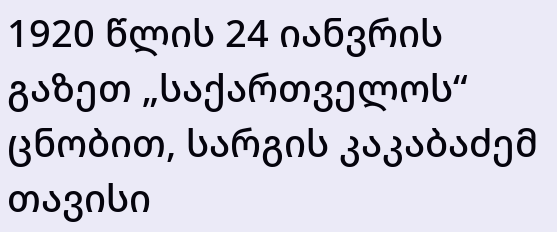1920 წლის 24 იანვრის გაზეთ „საქართველოს“ ცნობით, სარგის კაკაბაძემ თავისი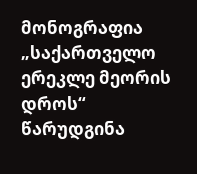მონოგრაფია „საქართველო ერეკლე მეორის დროს“ წარუდგინა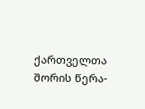ქართველთა შორის წერა-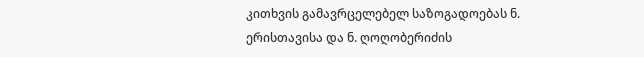კითხვის გამავრცელებელ საზოგადოებას ნ. ერისთავისა და ნ. ღოღობერიძის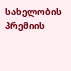სახელობის პრემიის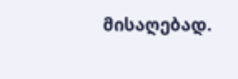მისაღებად.